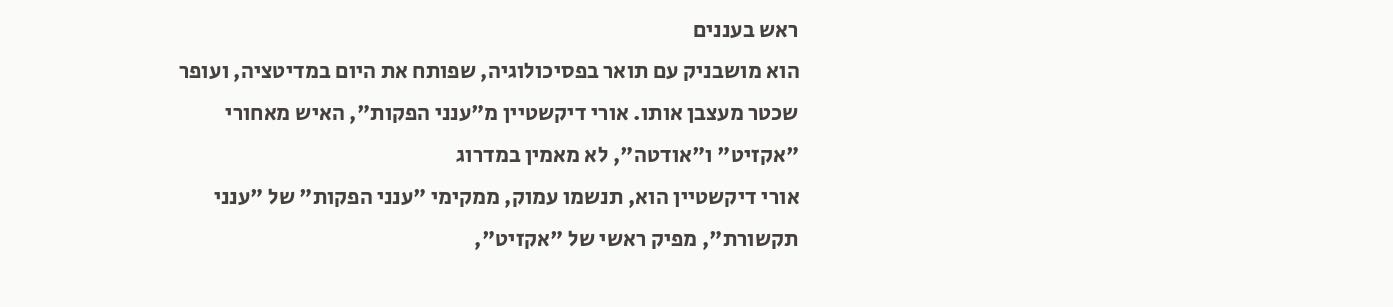ראש בעננים
הוא מושבניק עם תואר בפסיכולוגיה, שפותח את היום במדיטציה, ועופר שכטר מעצבן אותו. אורי דיקשטיין מ"ענני הפקות", האיש מאחורי "אקזיט" ו"אודטה", לא מאמין במדרוג
אורי דיקשטיין הוא, תנשמו עמוק, ממקימי "ענני הפקות" של "ענני תקשורת", מפיק ראשי של "אקזיט",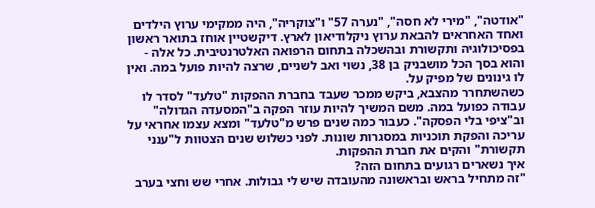"אודטה", "מירי לא חסה", "נערה 57" ו"צוקריה", היה ממקימי ערוץ הילדים ואחד האחראים להבאת ערוץ ניקלודיאון לארץ. דיקשטיין אוחז בתואר ראשון בפסיכולוגיה ותקשורת ובהשכלה בתחום הרפואה האלטרנטיבית. כל אלה - והוא בסך הכל מושבניק בן 38, נשוי ואב לשניים, שרצה להיות פועל במה. ואין לו גינונים של מפיק על.
כשהשתחרר מהצבא, ביקש ממכר שעבד בחברת ההפקות "טלעד" לסדר לו עבודה כפועל במה. משם המשיך להיות עוזר הפקה ב"המסעדה הגדולה" וב"ציפי בלי הפסקה". כעבור כמה שנים פרש מ"טלעד" ומצא עצמו אחראי על עריכה והפקת תוכניות במסגרות שונות. לפני כשלוש שנים הצטוות ל"ענני תקשורת" והקים את חברת ההפקות.
איך נשארים רגועים בתחום הזה?
"זה מתחיל בראש ובראשונה מהעובדה שיש לי גבולות. אחרי שש וחצי בערב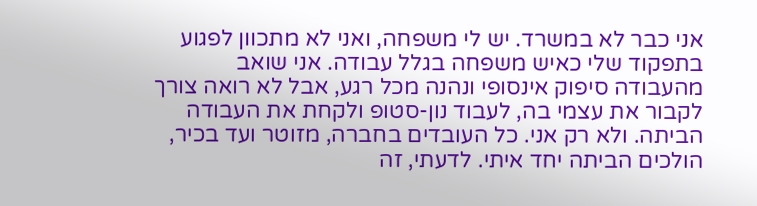אני כבר לא במשרד. יש לי משפחה, ואני לא מתכוון לפגוע בתפקוד שלי כאיש משפחה בגלל עבודה. אני שואב מהעבודה סיפוק אינסופי ונהנה מכל רגע, אבל לא רואה צורך לקבור את עצמי בה, לעבוד נון-סטופ ולקחת את העבודה הביתה. ולא רק אני. כל העובדים בחברה, מזוטר ועד בכיר, הולכים הביתה יחד איתי. לדעתי, זה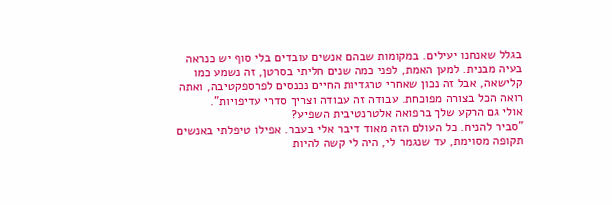בגלל שאנחנו יעילים. במקומות שבהם אנשים עובדים בלי סוף יש כנראה בעיה מבנית. למען האמת, לפני כמה שנים חליתי בסרטן, זה נשמע כמו קלישאה, אבל זה נכון שאחרי טרגדיות החיים נכנסים לפרספקטיבה, ואתה רואה הכל בצורה מפוכחת. עבודה זה עבודה וצריך סדרי עדיפויות".
אולי גם הרקע שלך ברפואה אלטרנטיבית השפיע?
"סביר להניח. כל העולם הזה מאוד דיבר אלי בעבר. אפילו טיפלתי באנשים תקופה מסוימת, עד שנגמר לי, היה לי קשה להיות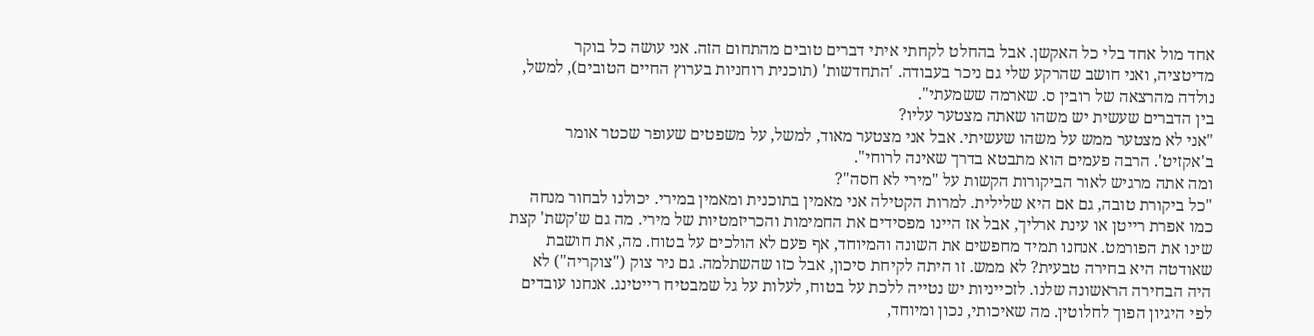אחד מול אחד בלי כל האקשן. אבל בהחלט לקחתי איתי דברים טובים מהתחום הזה. אני עושה כל בוקר מדיטציה, ואני חושב שהרקע שלי גם ניכר בעבודה. 'התחדשות' (תוכנית רוחניות בערוץ החיים הטובים), למשל, נולדה מהרצאה של רובין ס. שארמה ששמעתי".
בין הדברים שעשית יש משהו שאתה מצטער עליו?
"אני לא מצטער ממש על משהו שעשיתי. אבל אני מצטער מאוד, למשל, על משפטים שעופר שכטר אומר ב'אקזיט'. הרבה פעמים הוא מתבטא בדרך שאינה לרוחי".
ומה אתה מרגיש לאור הביקורות הקשות על "מירי לא חסה"?
"כל ביקורת טובה, גם אם היא שלילית. למרות הקטילה אני מאמין בתוכנית ומאמין במירי. יכולנו לבחור מנחה כמו אפרת רייטן או עינת ארליך, אבל אז היינו מפסידים את החמימות והכריזמטיות של מירי. מה גם ש'קשת' קצת שינו את הפורמט. אנחנו תמיד מחפשים את השונה והמיוחד, אף פעם לא הולכים על בטוח. מה, את חושבת שאודטה היא בחירה טבעית? לא ממש. זו היתה לקיחת סיכון, אבל כזו שהשתלמה. גם ניר צוק ("צוקריה") לא היה הבחירה הראשונה שלנו. לזכייניות יש נטייה ללכת על בטוח, לעלות על גל שמבטיח רייטינג. אנחנו עובדים לפי היגיון הפוך לחלוטין. מה שאיכותי, נכון ומיוחד,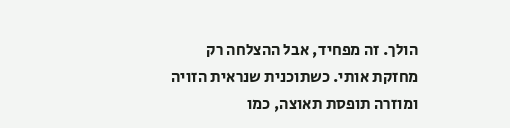הולך. זה מפחיד, אבל ההצלחה רק מחזקת אותי. כשתוכנית שנראית הזויה ומוזרה תופסת תאוצה, כמו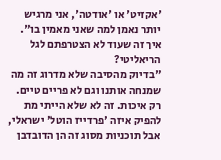'אקזיט' או 'אודטה', אני מרגיש יותר נאמן למה שאני מאמין בו".
איך זה שעוד לא הצטרפתם לגל הריאליטי?
"בדיוק מהסיבה שלא מדרוג זה מה שמנחה אותנו וגם לא פריים טיים. רק איכות. זה לא שלא הייתי מת להפיק איזה 'פרדייז הוטל' ישראלי, אבל תוכניות מסוג זה הן הדובדבן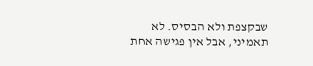שבקצפת ולא הבסיס. לא תאמיני, אבל אין פגישה אחת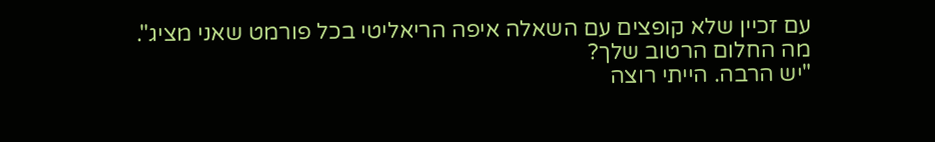עם זכיין שלא קופצים עם השאלה איפה הריאליטי בכל פורמט שאני מציג".
מה החלום הרטוב שלך?
"יש הרבה. הייתי רוצה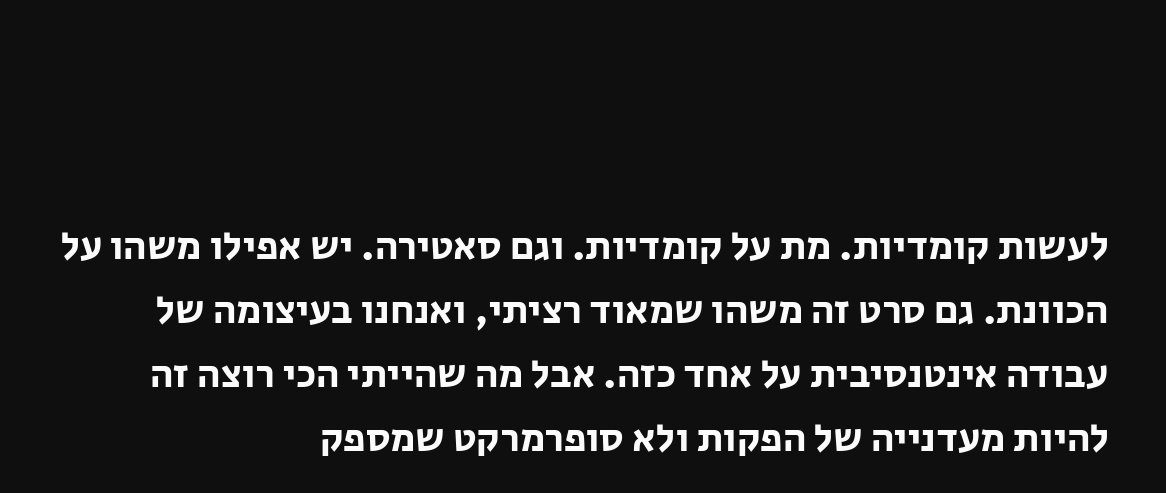לעשות קומדיות. מת על קומדיות. וגם סאטירה. יש אפילו משהו על הכוונת. גם סרט זה משהו שמאוד רציתי, ואנחנו בעיצומה של עבודה אינטנסיבית על אחד כזה. אבל מה שהייתי הכי רוצה זה להיות מעדנייה של הפקות ולא סופרמרקט שמספק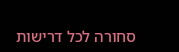סחורה לכל דרישות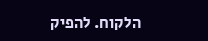הלקוח. להפיק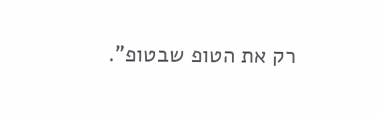רק את הטופ שבטופ".